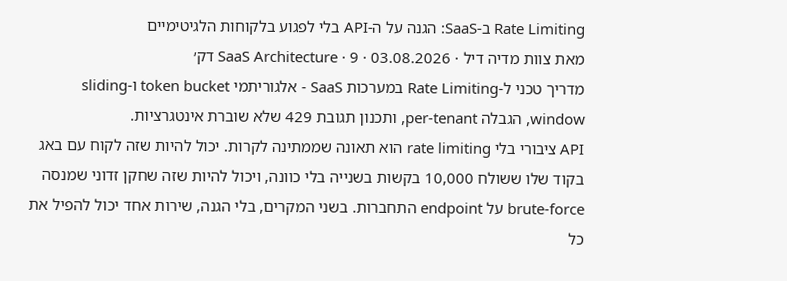Rate Limiting ב-SaaS: הגנה על ה-API בלי לפגוע בלקוחות הלגיטימיים
מאת צוות מדיה דיל · 03.08.2026 · SaaS Architecture · 9 דק׳
מדריך טכני ל-Rate Limiting במערכות SaaS - אלגוריתמי token bucket ו-sliding window, הגבלה per-tenant, ותכנון תגובת 429 שלא שוברת אינטגרציות.
API ציבורי בלי rate limiting הוא תאונה שממתינה לקרות. יכול להיות שזה לקוח עם באג בקוד שלו ששולח 10,000 בקשות בשנייה בלי כוונה, ויכול להיות שזה שחקן זדוני שמנסה brute-force על endpoint התחברות. בשני המקרים, בלי הגנה, שירות אחד יכול להפיל את כל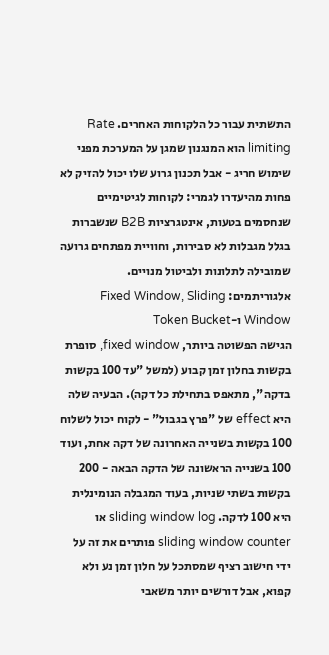התשתית עבור כל הלקוחות האחרים. Rate limiting הוא המנגנון שמגן על המערכת מפני שימוש חריג - אבל תכנון גרוע שלו יכול להזיק לא פחות מהיעדרו לגמרי: לקוחות לגיטימיים שנחסמים בטעות, אינטגרציות B2B שנשברות בגלל מגבלות לא סבירות, וחוויית מפתחים גרועה שמובילה לתלונות ולביטול מנויים.
אלגוריתמים: Fixed Window, Sliding Window ו-Token Bucket
הגישה הפשוטה ביותר, fixed window, סופרת בקשות בחלון זמן קבוע (למשל "עד 100 בקשות בדקה", מתאפס בתחילת כל דקה). הבעיה שלה היא effect של "פרץ בגבול" - לקוח יכול לשלוח 100 בקשות בשנייה האחרונה של דקה אחת, ועוד 100 בשנייה הראשונה של הדקה הבאה - 200 בקשות בשתי שניות, בעוד המגבלה הנומינלית היא 100 לדקה. sliding window log או sliding window counter פותרים את זה על ידי חישוב רציף שמסתכל על חלון זמן נע ולא קפוא, אבל דורשים יותר משאבי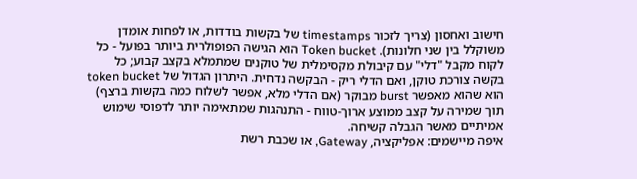חישוב ואחסון (צריך לזכור timestamps של בקשות בודדות, או לפחות אומדן משוקלל בין שני חלונות). Token bucket הוא הגישה הפופולרית ביותר בפועל - כל לקוח מקבל "דלי" עם קיבולת מקסימלית של טוקנים שמתמלא בקצב קבוע; כל בקשה צורכת טוקן, ואם הדלי ריק - הבקשה נדחית. היתרון הגדול של token bucket הוא שהוא מאפשר burst מבוקר (אם הדלי מלא, אפשר לשלוח כמה בקשות ברצף) תוך שמירה על קצב ממוצע ארוך-טווח - התנהגות שמתאימה יותר לדפוסי שימוש אמיתיים מאשר הגבלה קשיחה.
איפה מיישמים: אפליקציה, Gateway, או שכבת רשת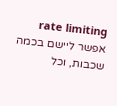rate limiting אפשר ליישם בכמה שכבות, וכל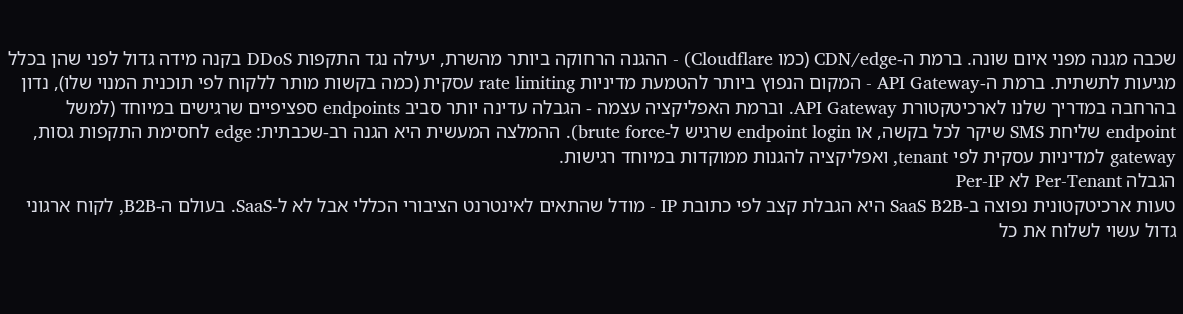שכבה מגנה מפני איום שונה. ברמת ה-CDN/edge (כמו Cloudflare) - ההגנה הרחוקה ביותר מהשרת, יעילה נגד התקפות DDoS בקנה מידה גדול לפני שהן בכלל מגיעות לתשתית. ברמת ה-API Gateway - המקום הנפוץ ביותר להטמעת מדיניות rate limiting עסקית (כמה בקשות מותר ללקוח לפי תוכנית המנוי שלו), נדון בהרחבה במדריך שלנו לארכיטקטורת API Gateway. וברמת האפליקציה עצמה - הגבלה עדינה יותר סביב endpoints ספציפיים שרגישים במיוחד (למשל endpoint שליחת SMS שיקר לכל בקשה, או endpoint login שרגיש ל-brute force). ההמלצה המעשית היא הגנה רב-שכבתית: edge לחסימת התקפות גסות, gateway למדיניות עסקית לפי tenant, ואפליקציה להגנות ממוקדות במיוחד רגישות.
הגבלה Per-Tenant לא Per-IP
טעות ארכיטקטונית נפוצה ב-SaaS B2B היא הגבלת קצב לפי כתובת IP - מודל שהתאים לאינטרנט הציבורי הכללי אבל לא ל-SaaS. בעולם ה-B2B, לקוח ארגוני גדול עשוי לשלוח את כל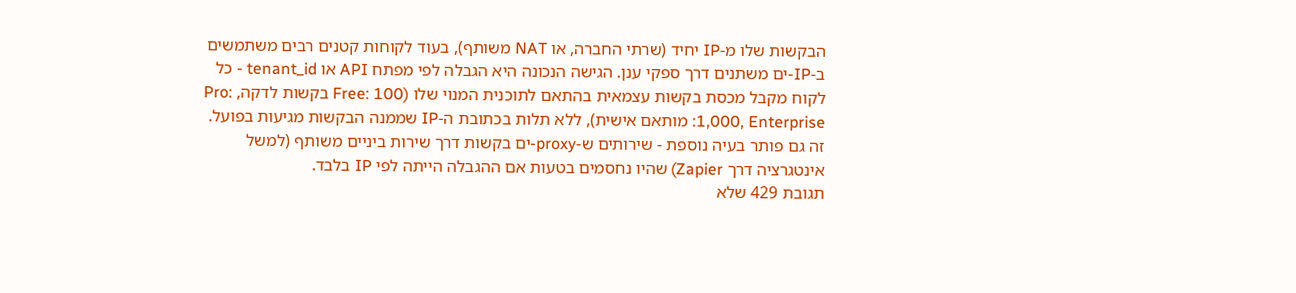הבקשות שלו מ-IP יחיד (שרתי החברה, או NAT משותף), בעוד לקוחות קטנים רבים משתמשים ב-IP-ים משתנים דרך ספקי ענן. הגישה הנכונה היא הגבלה לפי מפתח API או tenant_id - כל לקוח מקבל מכסת בקשות עצמאית בהתאם לתוכנית המנוי שלו (Free: 100 בקשות לדקה, Pro: 1,000, Enterprise: מותאם אישית), ללא תלות בכתובת ה-IP שממנה הבקשות מגיעות בפועל. זה גם פותר בעיה נוספת - שירותים ש-proxy-ים בקשות דרך שירות ביניים משותף (למשל אינטגרציה דרך Zapier) שהיו נחסמים בטעות אם ההגבלה הייתה לפי IP בלבד.
תגובת 429 שלא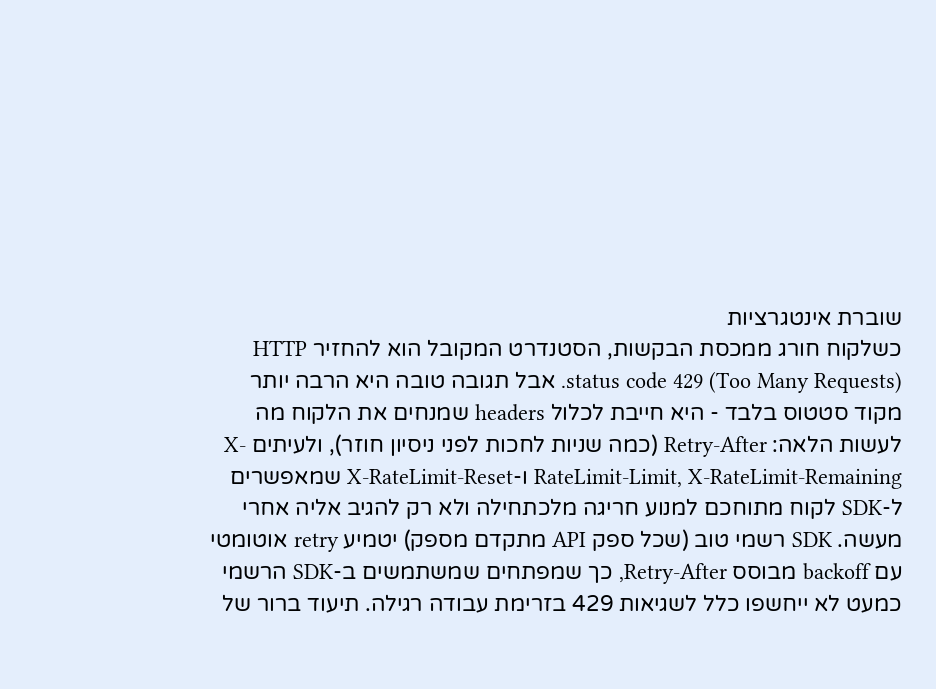שוברת אינטגרציות
כשלקוח חורג ממכסת הבקשות, הסטנדרט המקובל הוא להחזיר HTTP status code 429 (Too Many Requests). אבל תגובה טובה היא הרבה יותר מקוד סטטוס בלבד - היא חייבת לכלול headers שמנחים את הלקוח מה לעשות הלאה: Retry-After (כמה שניות לחכות לפני ניסיון חוזר), ולעיתים X-RateLimit-Limit, X-RateLimit-Remaining ו-X-RateLimit-Reset שמאפשרים ל-SDK לקוח מתוחכם למנוע חריגה מלכתחילה ולא רק להגיב אליה אחרי מעשה. SDK רשמי טוב (שכל ספק API מתקדם מספק) יטמיע retry אוטומטי עם backoff מבוסס Retry-After, כך שמפתחים שמשתמשים ב-SDK הרשמי כמעט לא ייחשפו כלל לשגיאות 429 בזרימת עבודה רגילה. תיעוד ברור של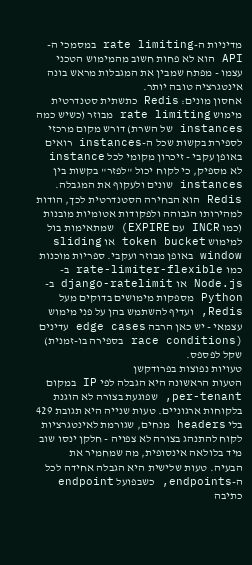מדיניות ה-rate limiting במסמכי ה-API הוא לא פחות חשוב מהמימוש הטכני עצמו - מפתח שמבין את המגבלות מראש בונה אינטגרציה טובה יותר.
אחסון מונים: Redis כתשתית סטנדרטית
מימוש rate limiting מבוזר (כשיש כמה instances של השרת) דורש מקום מרכזי לספירת בקשות שכל ה-instances רואים באופן עקבי - זיכרון מקומי לכל instance לא מספיק, כי לקוח יכול "לפזר" בקשות בין instances שונים ולעקוף את המגבלה. Redis הוא הבחירה הסטנדרטית לכך, הודות למהירותו הגבוהה ולפקודות אטומיות מובנות (כמו INCR עם EXPIRE) שמתאימות בול למימוש token bucket או sliding window באופן מבוזר ועקבי. ספריות מוכנות כמו rate-limiter-flexible ב-Node.js או django-ratelimit ב-Python מספקות מימושים בדוקים מעל Redis, ועדיף להשתמש בהן על פני מימוש עצמאי - יש כאן הרבה edge cases עדינים (race conditions בספירה בו-זמנית) שקל לפספס.
טעויות נפוצות בפרודקשן
הטעות הראשונה היא הגבלה לפי IP במקום per-tenant, שפוגעת בצורה לא הוגנת בלקוחות ארגוניים. טעות שנייה היא תגובת 429 בלי headers מנחים, שגורמת לאינטגרציות לקוח להתנהג בצורה לא צפויה - חלקן ינסו שוב מיד בלולאה אינסופית, מה שמחמיר את הבעיה. טעות שלישית היא הגבלה אחידה לכל ה-endpoints, כשבפועל endpoint כתיבה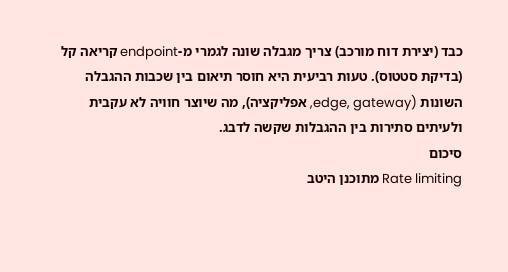כבד (יצירת דוח מורכב) צריך מגבלה שונה לגמרי מ-endpoint קריאה קל (בדיקת סטטוס). טעות רביעית היא חוסר תיאום בין שכבות ההגבלה השונות (edge, gateway, אפליקציה), מה שיוצר חוויה לא עקבית ולעיתים סתירות בין ההגבלות שקשה לדבג.
סיכום
Rate limiting מתוכנן היטב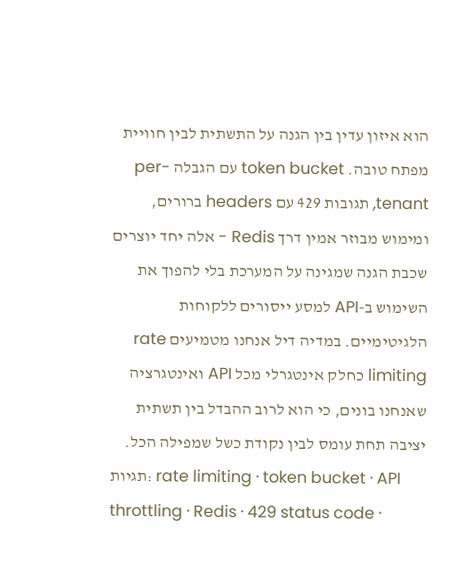הוא איזון עדין בין הגנה על התשתית לבין חוויית מפתח טובה. token bucket עם הגבלה per-tenant, תגובות 429 עם headers ברורים, ומימוש מבוזר אמין דרך Redis - אלה יחד יוצרים שכבת הגנה שמגינה על המערכת בלי להפוך את השימוש ב-API למסע ייסורים ללקוחות הלגיטימיים. במדיה דיל אנחנו מטמיעים rate limiting כחלק אינטגרלי מכל API ואינטגרציה שאנחנו בונים, כי הוא לרוב ההבדל בין תשתית יציבה תחת עומס לבין נקודת כשל שמפילה הכל.
תגיות: rate limiting · token bucket · API throttling · Redis · 429 status code ·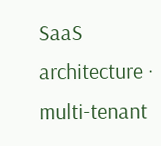SaaS architecture · multi-tenant